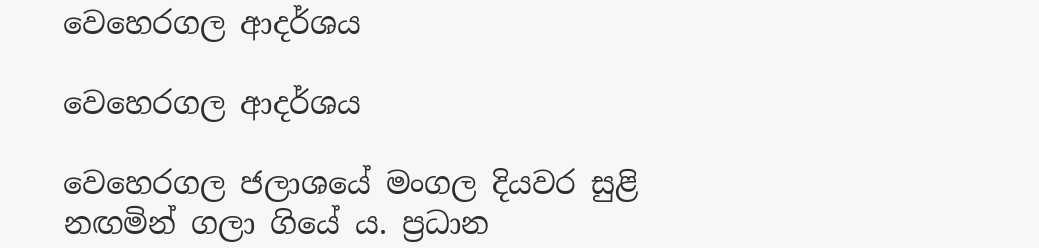වෙහෙරගල ආදර්ශය

වෙහෙරගල ආදර්ශය

වෙහෙරගල ජලාශයේ මංගල දියවර සුළි නඟමින් ගලා ගියේ ය. ප්‍රධාන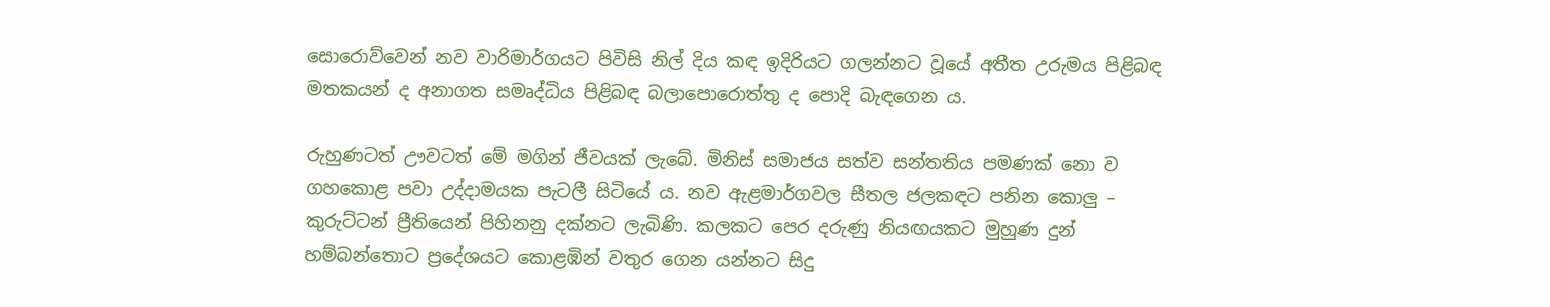සොරොව්වෙන් නව වාරිමාර්ගයට පිවිසි නිල් දිය කඳ ඉදිරියට ගලන්නට වූයේ අතීත උරුමය පිළිබඳ මතකයන් ද අනාගත සමෘද්ධිය පිළිබඳ බලාපොරොත්තු ද පොදි බැඳගෙන ය.

රුහුණටත් ඌවටත් මේ මගින් ජීවයක් ලැබේ. මිනිස් සමාජය සත්ව සන්තතිය පමණක් නො ව ගහකොළ පවා උද්දාමයක පැටලී සිටියේ ය. නව ඇළමාර්ගවල සීතල ජලකඳට පනින කොලු – කුරුට්ටන් ප්‍රීතියෙන් පිහිනනු දක්නට ලැබිණි. කලකට පෙර දරුණු නියඟයකට මුහුණ දුන් හම්බන්තොට ප්‍රදේශයට කොළඹින් වතුර ගෙන යන්නට සිදු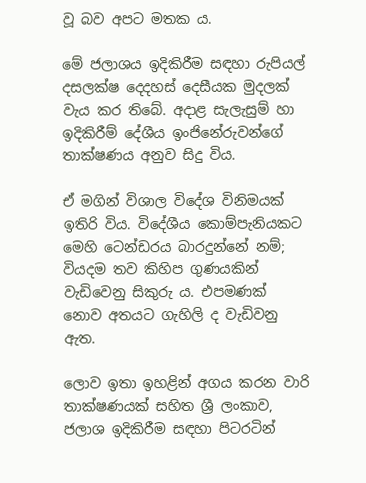වූ බව අපට මතක ය.

මේ ජලාශය ඉදිකිරීම සඳහා රුපියල් දසලක්ෂ දෙදහස් දෙසීයක මුදලක් වැය කර තිබේ. අදාළ සැලැසුම් හා ඉදිකිරීම් දේශීය ඉංජිනේරුවන්ගේ තාක්ෂණය අනුව සිදු විය.

ඒ මගින් විශාල විදේශ විනිමයක් ඉතිරි විය. විදේශීය කොම්පැනියකට මෙහි ටෙන්ඩරය බාරදුන්නේ නම්; වියදම තව කිහිප ගුණයකින් වැඩිවෙනු සිකුරු ය. එපමණක් නොව අතයට ගැහිලි ද වැඩිවනු ඇත.

ලොව ඉතා ඉහළින් අගය කරන වාරි තාක්ෂණයක් සහිත ශ්‍රී ලංකාව, ජලාශ ඉදිකිරීම සඳහා පිටරටින්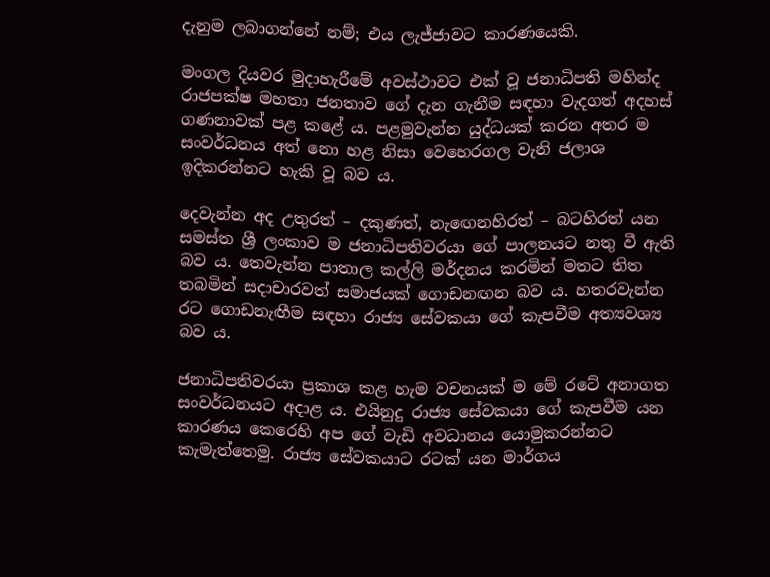දැනුම ලබාගන්නේ නම්; එය ලැජ්ජාවට කාරණයෙකි.

මංගල දියවර මුදාහැරීමේ අවස්ථාවට එක් වූ ජනාධිපති මහින්ද රාජපක්ෂ මහතා ජනතාව ගේ දැන ගැනීම සඳහා වැදගත් අදහස් ගණනාවක් පළ කළේ ය. පළමුවැන්න යුද්ධයක් කරන අතර ම සංවර්ධනය අත් නො හළ නිසා වෙහෙරගල වැනි ජලාශ ඉදිකරන්නට හැකි වූ බව ය.

දෙවැන්න අද උතුරත් – දකුණත්, නැඟෙනහිරත් – බටහිරත් යන සමස්ත ශ්‍රී ලංකාව ම ජනාධිපතිවරයා ගේ පාලනයට නතු වී ඇති බව ය. තෙවැන්න පාතාල කල්ලි මර්දනය කරමින් මතට තිත තබමින් සදාචාරවත් සමාජයක් ගොඩනඟන බව ය. හතරවැන්න රට ගොඩනැඟීම සඳහා රාජ්‍ය සේවකයා ගේ කැපවීම අත්‍යවශ්‍ය බව ය.

ජනාධිපතිවරයා ප්‍රකාශ කළ හැම වචනයක් ම මේ රටේ අනාගත සංවර්ධනයට අදාළ ය. එයිනුදු රාජ්‍ය සේවකයා ගේ කැපවීම යන කාරණය කෙරෙහි අප ගේ වැඩි අවධානය යොමුකරන්නට කැමැත්තෙමු. රාජ්‍ය සේවකයාට රටක් යන මාර්ගය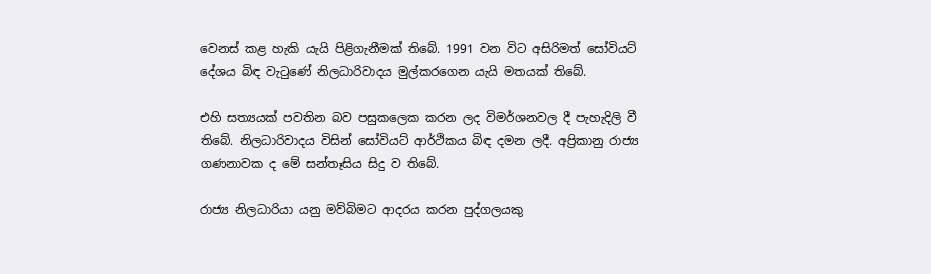වෙනස් කළ හැකි යැයි පිළිගැනීමක් තිබේ. 1991 වන විට අසිරිමත් සෝවියට් දේශය බිඳ වැටුණේ නිලධාරිවාදය මුල්කරගෙන යැයි මතයක් තිබේ.

එහි සත්‍යයක් පවතින බව පසුකලෙක කරන ලද විමර්ශනවල දී පැහැදිලි වී තිබේ. නිලධාරිවාදය විසින් සෝවියට් ආර්ථිකය බිඳ දමන ලදී. අප්‍රිකානු රාජ්‍ය ගණනාවක ද මේ සන්තෑසිය සිදු ව තිබේ.

රාජ්‍ය නිලධාරියා යනු මව්බිමට ආදරය කරන පුද්ගලයකු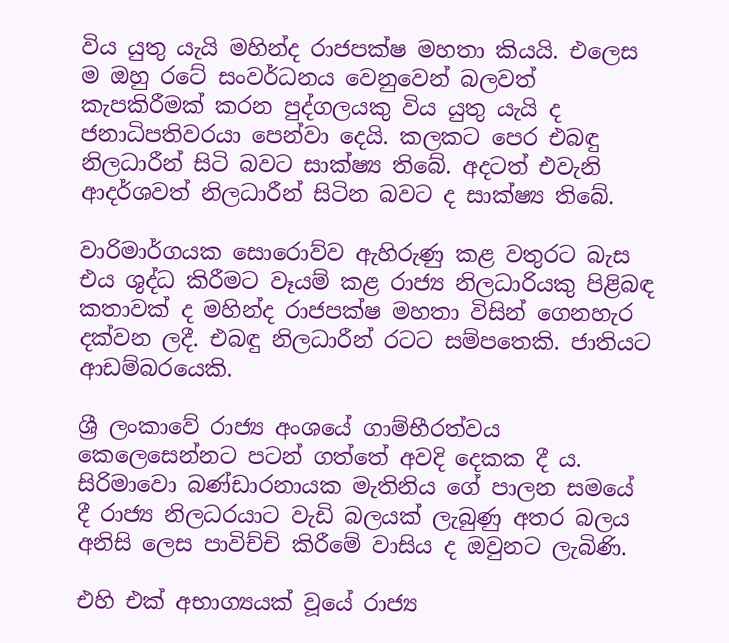විය යුතු යැයි මහින්ද රාජපක්ෂ මහතා කියයි. එලෙස ම ඔහු රටේ සංවර්ධනය වෙනුවෙන් බලවත් කැපකිරීමක් කරන පුද්ගලයකු විය යුතු යැයි ද ජනාධිපතිවරයා පෙන්වා දෙයි. කලකට පෙර එබඳු නිලධාරීන් සිටි බවට සාක්ෂ්‍ය තිබේ. අදටත් එවැනි ආදර්ශවත් නිලධාරීන් සිටින බවට ද සාක්ෂ්‍ය තිබේ.

වාරිමාර්ගයක සොරොව්ව ඇහිරුණු කළ වතුරට බැස එය ශුද්ධ කිරීමට වෑයම් කළ රාජ්‍ය නිලධාරියකු පිළිබඳ කතාවක් ද මහින්ද රාජපක්ෂ මහතා විසින් ගෙනහැර දක්වන ලදී. එබඳු නිලධාරීන් රටට සම්පතෙකි. ජාතියට ආඩම්බරයෙකි.

ශ්‍රී ලංකාවේ රාජ්‍ය අංශයේ ගාම්භීරත්වය කෙලෙසෙන්නට පටන් ගත්තේ අවදි දෙකක දී ය. සිරිමාවො බණ්ඩාරනායක මැතිනිය ගේ පාලන සමයේ දී රාජ්‍ය නිලධරයාට වැඩි බලයක් ලැබුණු අතර බලය අනිසි ලෙස පාවිච්චි කිරීමේ වාසිය ද ඔවුනට ලැබිණි.

එහි එක් අභාග්‍යයක් වූයේ රාජ්‍ය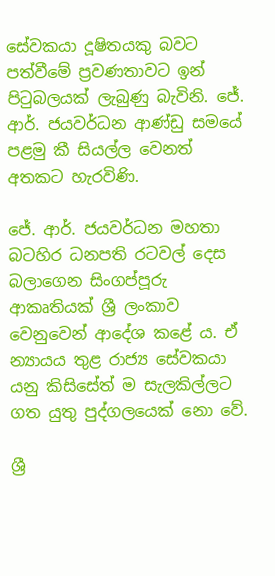සේවකයා දූෂිතයකු බවට පත්වීමේ ප්‍රවණතාවට ඉන් පිටුබලයක් ලැබුණු බැවිනි. ජේ. ආර්. ජයවර්ධන ආණ්ඩු සමයේ පළමු කී සියල්ල වෙනත් අතකට හැරවිණි.

ජේ. ආර්. ජයවර්ධන මහතා බටහිර ධනපති රටවල් දෙස බලාගෙන සිංගප්පූරු ආකෘතියක් ශ්‍රී ලංකාව වෙනුවෙන් ආදේශ කළේ ය. ඒ න්‍යායය තුළ රාජ්‍ය සේවකයා යනු කිසිසේත් ම සැලකිල්ලට ගත යුතු පුද්ගලයෙක් නො වේ.

ශ්‍රී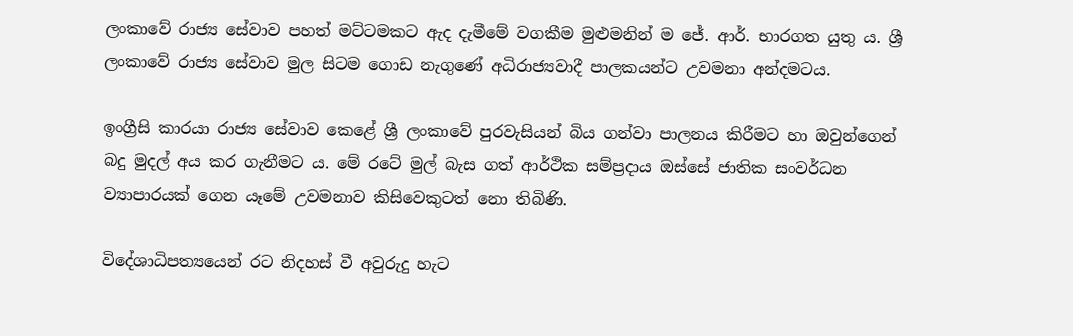ලංකාවේ රාජ්‍ය සේවාව පහත් මට්ටමකට ඇද දැමීමේ වගකීම මුළුමනින් ම ජේ. ආර්. භාරගත යුතු ය. ශ්‍රී ලංකාවේ රාජ්‍ය සේවාව මුල සිටම ගොඩ නැගුණේ අධිරාජ්‍යවාදී පාලකයන්ට උවමනා අන්දමටය.

ඉංග්‍රීසි කාරයා රාජ්‍ය සේවාව කෙළේ ශ්‍රී ලංකාවේ පුරවැසියන් බිය ගන්වා පාලනය කිරීමට හා ඔවුන්ගෙන් බදු මුදල් අය කර ගැනීමට ය. මේ රටේ මුල් බැස ගත් ආර්ථික සම්ප්‍රදාය ඔස්සේ ජාතික සංවර්ධන ව්‍යාපාරයක් ගෙන යෑමේ උවමනාව කිසිවෙකුටත් නො තිබිණි.

විදේශාධිපත්‍යයෙන් රට නිදහස් වී අවුරුදු හැට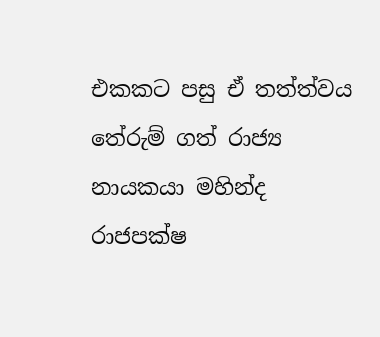එකකට පසු ඒ තත්ත්වය තේරුම් ගත් රාජ්‍ය නායකයා මහින්ද රාජපක්ෂ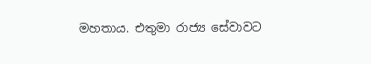මහතාය. එතුමා රාජ්‍ය සේවාවට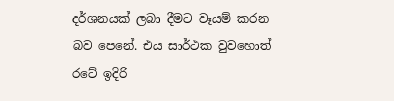දර්ශනයක් ලබා දීමට වෑයම් කරන බව පෙනේ. එය සාර්ථක වුවහොත් රටේ ඉදිරි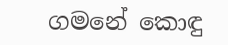ගමනේ කොඳු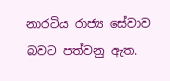නාරටිය රාජ්‍ය සේවාව බවට පත්වනු ඇත.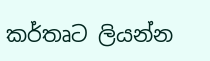කර්තෘට ලියන්න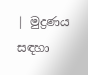| මුද්‍රණය සඳහා